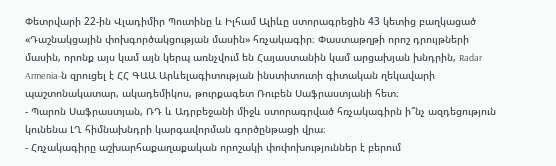Փետրվարի 22-ին Վլադիմիր Պուտինը և Իլհամ Ալիևը ստորագրեցին 43 կետից բաղկացած «Դաշնակցային փոխգործակցության մասին» հռչակագիր։ Փաստաթղթի որոշ դրույթների մասին, որոնք այս կամ այն կերպ առնչվում են Հայաստանին կամ արցախյան խնդրին, Radar Armenia-ն զրուցել է ՀՀ ԳԱԱ Արևելագիտության ինստիտուտի գիտական ղեկավարի պաշտոնակատար, ակադեմիկոս, թուրքագետ Ռուբեն Սաֆրաստյանի հետ։
- Պարոն Սաֆրաստյան, ՌԴ և Ադրբեջանի միջև ստորագրված հռչակագիրն ի՞նչ ազդեցություն կունենա ԼՂ հիմնախնդրի կարգավորման գործընթացի վրա։
- Հռչակագիրը աշխարհաքաղաքական որոշակի փոփոխություններ է բերում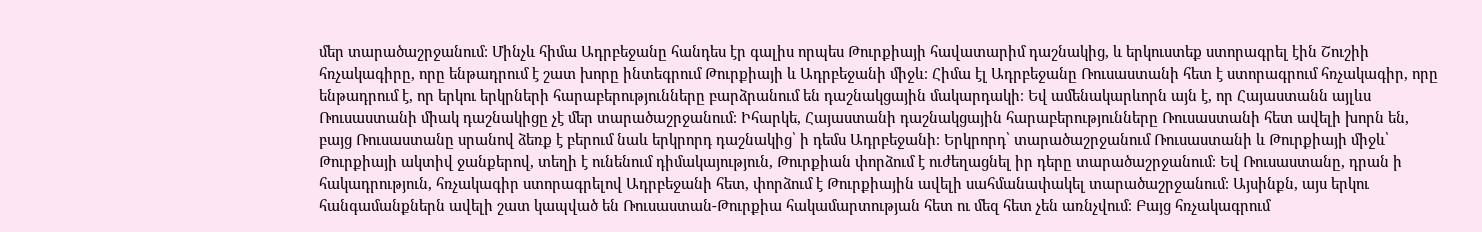մեր տարածաշրջանում։ Մինչև հիմա Ադրբեջանը հանդես էր գալիս որպես Թուրքիայի հավատարիմ դաշնակից, և երկուստեք ստորագրել էին Շուշիի հռչակագիրը, որը ենթադրում է շատ խորը ինտեգրում Թուրքիայի և Ադրբեջանի միջև։ Հիմա էլ Ադրբեջանը Ռուսաստանի հետ է ստորագրում հռչակագիր, որը ենթադրում է, որ երկու երկրների հարաբերությունները բարձրանում են դաշնակցային մակարդակի։ Եվ ամենակարևորն այն է, որ Հայաստանն այլևս Ռուսաստանի միակ դաշնակիցը չէ մեր տարածաշրջանում։ Իհարկե, Հայաստանի դաշնակցային հարաբերությունները Ռուսաստանի հետ ավելի խորն են, բայց Ռուսաստանը սրանով ձեռք է բերում նաև երկրորդ դաշնակից՝ ի դեմս Ադրբեջանի։ Երկրորդ՝ տարածաշրջանում Ռուսաստանի և Թուրքիայի միջև՝ Թուրքիայի ակտիվ ջանքերով, տեղի է ունենում դիմակայություն, Թուրքիան փորձում է ուժեղացնել իր դերը տարածաշրջանում։ Եվ Ռուսաստանը, դրան ի հակադրություն, հռչակագիր ստորագրելով Ադրբեջանի հետ, փորձում է Թուրքիային ավելի սահմանափակել տարածաշրջանում։ Այսինքն, այս երկու հանգամանքներն ավելի շատ կապված են Ռուսաստան-Թուրքիա հակամարտության հետ ու մեզ հետ չեն առնչվում։ Բայց հռչակագրում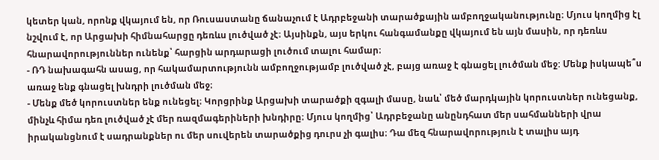կետեր կան, որոնք վկայում են, որ Ռուսաստանը ճանաչում է Ադրբեջանի տարածքային ամբողջականությունը։ Մյուս կողմից էլ նշվում է, որ Արցախի հիմնահարցը դեռևս լուծված չէ։ Այսինքն, այս երկու հանգամանքը վկայում են այն մասին, որ դեռևս հնարավորություններ ունենք՝ հարցին արդարացի լուծում տալու համար։
- ՌԴ նախագահն ասաց, որ հակամարտությունն ամբողջությամբ լուծված չէ, բայց առաջ է գնացել լուծման մեջ: Մենք իսկապե՞ս առաջ ենք գնացել խնդրի լուծման մեջ։
- Մենք մեծ կորուստներ ենք ունեցել։ Կորցրինք Արցախի տարածքի զգալի մասը, նաև՝ մեծ մարդկային կորուստներ ունեցանք, մինչև հիմա դեռ լուծված չէ մեր ռազմագերիների խնդիրը։ Մյուս կողմից՝ Ադրբեջանը անընդհատ մեր սահմանների վրա իրականցնում է սադրանքներ ու մեր սուվերեն տարածքից դուրս չի գալիս։ Դա մեզ հնարավորություն է տալիս այդ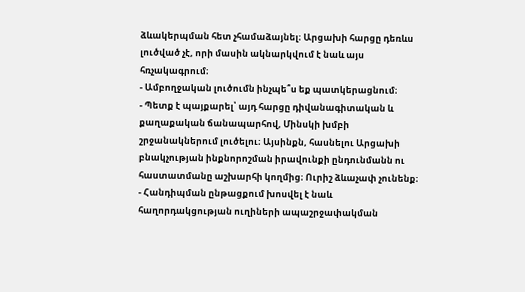ձևակերպման հետ չհամաձայնել։ Արցախի հարցը դեռևս լուծված չէ, որի մասին ակնարկվում է նաև այս հռչակագրում։
- Ամբողջական լուծումն ինչպե՞ս եք պատկերացնում։
- Պետք է պայքարել՝ այդ հարցը դիվանագիտական և քաղաքական ճանապարհով, Մինսկի խմբի շրջանակներում լուծելու։ Այսինքն, հասնելու Արցախի բնակչության ինքնորոշման իրավունքի ընդունմանն ու հաստատմանը աշխարհի կողմից։ Ուրիշ ձևաչափ չունենք։
- Հանդիպման ընթացքում խոսվել է նաև հաղորդակցության ուղիների ապաշրջափակման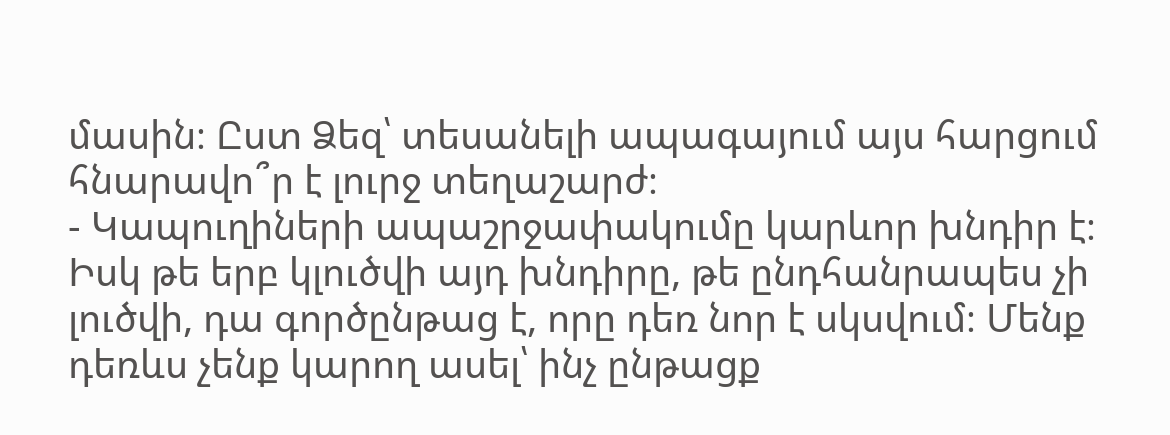մասին։ Ըստ Ձեզ՝ տեսանելի ապագայում այս հարցում հնարավո՞ր է լուրջ տեղաշարժ։
- Կապուղիների ապաշրջափակումը կարևոր խնդիր է։ Իսկ թե երբ կլուծվի այդ խնդիրը, թե ընդհանրապես չի լուծվի, դա գործընթաց է, որը դեռ նոր է սկսվում։ Մենք դեռևս չենք կարող ասել՝ ինչ ընթացք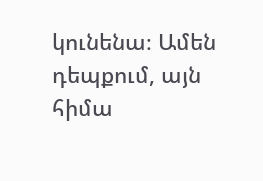կունենա։ Ամեն դեպքում, այն հիմա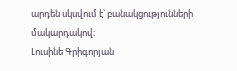արդեն սկսվում է՝ բանակցությունների մակարդակով։
Լուսինե Գրիգորյան